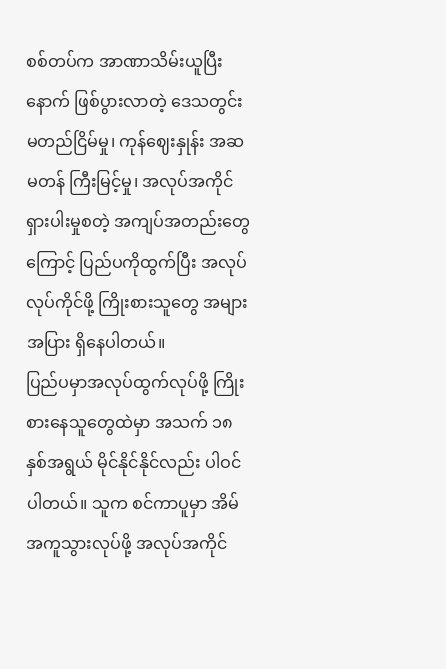စစ်တပ်က အာဏာသိမ်းယူပြီးနောက် ဖြစ်ပွားလာတဲ့ ဒေသတွင်း မတည်ငြိမ်မှု၊ ကုန်ဈေးနှုန်း အဆမတန် ကြီးမြင့်မှု၊ အလုပ်အကိုင် ရှားပါးမှုစတဲ့ အကျပ်အတည်းတွေကြောင့် ပြည်ပကိုထွက်ပြီး အလုပ်လုပ်ကိုင်ဖို့ ကြိုးစားသူတွေ အများအပြား ရှိနေပါတယ်။
ပြည်ပမှာအလုပ်ထွက်လုပ်ဖို့ ကြိုးစားနေသူတွေထဲမှာ အသက် ၁၈ နှစ်အရွယ် မိုင်နိုင်နိုင်လည်း ပါဝင်ပါတယ်။ သူက စင်ကာပူမှာ အိမ်အကူသွားလုပ်ဖို့ အလုပ်အကိုင်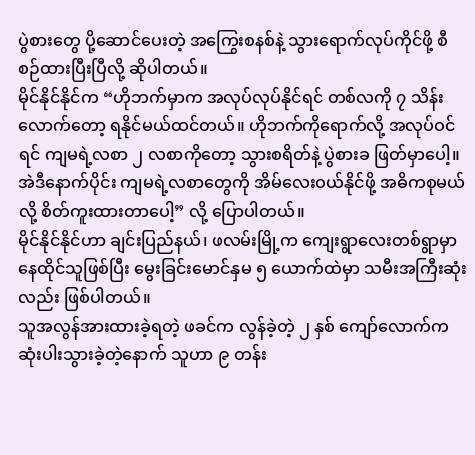ပွဲစားတွေ ပို့ဆောင်ပေးတဲ့ အကြွေးစနစ်နဲ့ သွားရောက်လုပ်ကိုင်ဖို့ စီစဉ်ထားပြီးပြီလို့ ဆိုပါတယ်။
မိုင်နိုင်နိုင်က “ဟိုဘက်မှာက အလုပ်လုပ်နိုင်ရင် တစ်လကို ၇ သိန်းလောက်တော့ ရနိုင်မယ်ထင်တယ်။ ဟိုဘက်ကိုရောက်လို့ အလုပ်ဝင်ရင် ကျမရဲ့လစာ ၂ လစာကိုတော့ သွားစရိတ်နဲ့ ပွဲစားခ ဖြတ်မှာပေါ့။ အဲဒီနောက်ပိုင်း ကျမရဲ့လစာတွေကို အိမ်လေးဝယ်နိုင်ဖို့ အဓိကစုမယ်လို့ စိတ်ကူးထားတာပေါ့” လို့ ပြောပါတယ်။
မိုင်နိုင်နိုင်ဟာ ချင်းပြည်နယ်၊ ဖလမ်းမြို့က ကျေးရွာလေးတစ်ရွာမှာ နေထိုင်သူဖြစ်ပြီး မွေးခြင်းမောင်နှမ ၅ ယောက်ထဲမှာ သမီးအကြီးဆုံးလည်း ဖြစ်ပါတယ်။
သူအလွန်အားထားခဲ့ရတဲ့ ဖခင်က လွန်ခဲ့တဲ့ ၂ နှစ် ကျော်လောက်က ဆုံးပါးသွားခဲ့တဲ့နောက် သူဟာ ၉ တန်း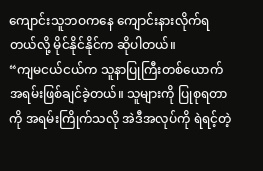ကျောင်းသူဘဝကနေ ကျောင်းနားလိုက်ရတယ်လို့ မိုင်နိုင်နိုင်က ဆိုပါတယ်။
“ကျမငယ်ငယ်က သူနာပြုကြီးတစ်ယောက် အရမ်းဖြစ်ချင်ခဲ့တယ်။ သူများကို ပြုစုရတာကို အရမ်းကြိုက်သလို အဲဒီအလုပ်ကို ရဲရင့်တဲ့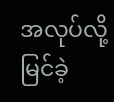အလုပ်လို့ မြင်ခဲ့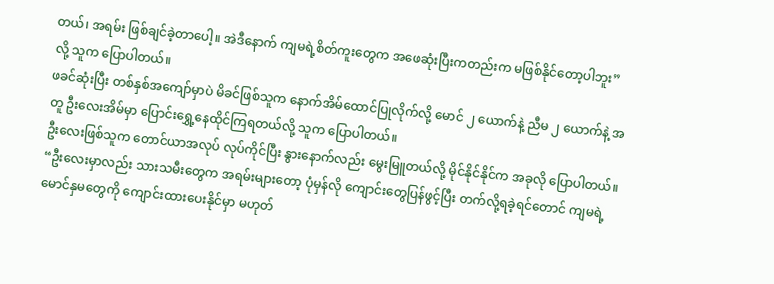တယ်၊ အရမ်း ဖြစ်ချင်ခဲ့တာပေါ့။ အဲဒီနောက် ကျမရဲ့စိတ်ကူးတွေက အဖေဆုံးပြီးကတည်းက မဖြစ်နိုင်တော့ပါဘူး” လို့ သူက ပြောပါတယ်။
ဖခင်ဆုံးပြီး တစ်နှစ်အကျော်မှာပဲ မိခင်ဖြစ်သူက နောက်အိမ်ထောင်ပြုလိုက်လို့ မောင် ၂ ယောက်နဲ့ ညီမ ၂ ယောက်နဲ့ အတူ ဦးလေးအိမ်မှာ ပြောင်းရွှေ့နေထိုင်ကြရတယ်လို့ သူက ပြောပါတယ်။
ဦးလေးဖြစ်သူက တောင်ယာအလုပ် လုပ်ကိုင်ပြီး နွားနောက်လည်း မွေးမြူတယ်လို့ မိုင်နိုင်နိုင်က အခုလို ပြောပါတယ်။
“ဦးလေးမှာလည်း သားသမီးတွေက အရမ်းများတော့ ပုံမှန်လို ကျောင်းတွေပြန်ဖွင့်ပြီး တက်လို့ရခဲ့ရင်တောင် ကျမရဲ့ မောင်နှမတွေကို ကျောင်းထားပေးနိုင်မှာ မဟုတ်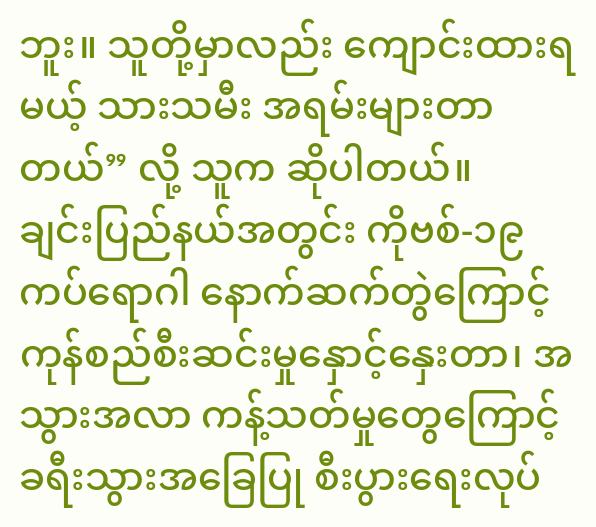ဘူး။ သူတို့မှာလည်း ကျောင်းထားရမယ့် သားသမီး အရမ်းများတာတယ်” လို့ သူက ဆိုပါတယ်။
ချင်းပြည်နယ်အတွင်း ကိုဗစ်-၁၉ ကပ်ရောဂါ နောက်ဆက်တွဲကြောင့် ကုန်စည်စီးဆင်းမှုနှောင့်နှေးတာ၊ အသွားအလာ ကန့်သတ်မှုတွေကြောင့် ခရီးသွားအခြေပြု စီးပွားရေးလုပ်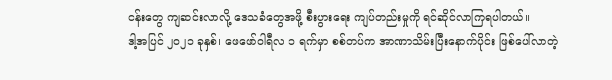ငန်းတွေ ကျဆင်းလာလို့ ဒေသခံတွေအဖို့ စီးပွားရေး ကျပ်တည်းမှုကို ရင်ဆိုင်လာကြရပါတယ်။
ဒါ့အပြင် ၂၀၂၁ ခုနှစ်၊ ဖေဖော်ဝါရီလ ၁ ရက်မှာ စစ်တပ်က အာဏာသိမ်းပြီးနောက်ပိုင်း ဖြစ်ပေါ်လာတဲ့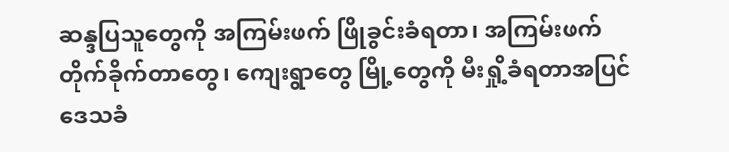ဆန္ဒပြသူတွေကို အကြမ်းဖက် ဖြိုခွင်းခံရတာ၊ အကြမ်းဖက် တိုက်ခိုက်တာတွေ၊ ကျေးရွာတွေ မြို့တွေကို မီးရှို့ခံရတာအပြင် ဒေသခံ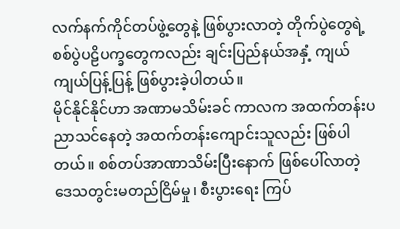လက်နက်ကိုင်တပ်ဖွဲ့တွေနဲ့ ဖြစ်ပွားလာတဲ့ တိုက်ပွဲတွေရဲ့ စစ်ပွဲပဠိပက္ခတွေကလည်း ချင်းပြည်နယ်အနှံ့ ကျယ်ကျယ်ပြန့်ပြန့် ဖြစ်ပွားခဲ့ပါတယ်။
မိုင်နိုင်နိုင်ဟာ အဏာမသိမ်းခင် ကာလက အထက်တန်းပညာသင်နေတဲ့ အထက်တန်းကျောင်းသူလည်း ဖြစ်ပါတယ်။ စစ်တပ်အာဏာသိမ်းပြီးနောက် ဖြစ်ပေါ်လာတဲ့ ဒေသတွင်းမတည်ငြိမ်မှု၊ စီးပွားရေး ကြပ်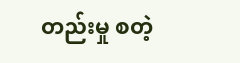တည်းမှု စတဲ့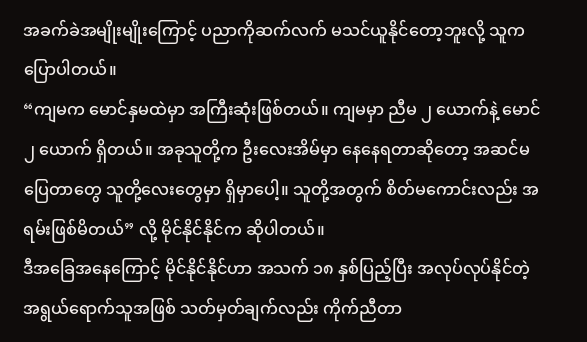အခက်ခဲအမျိုးမျိုးကြောင့် ပညာကိုဆက်လက် မသင်ယူနိုင်တော့ဘူးလို့ သူက ပြောပါတယ်။
“ကျမက မောင်နှမထဲမှာ အကြီးဆုံးဖြစ်တယ်။ ကျမမှာ ညီမ ၂ ယောက်နဲ့ မောင် ၂ ယောက် ရှိတယ်။ အခုသူတို့က ဦးလေးအိမ်မှာ နေနေရတာဆိုတော့ အဆင်မပြေတာတွေ သူတို့လေးတွေမှာ ရှိမှာပေါ့။ သူတို့အတွက် စိတ်မကောင်းလည်း အရမ်းဖြစ်မိတယ်” လို့ မိုင်နိုင်နိုင်က ဆိုပါတယ်။
ဒီအခြေအနေကြောင့် မိုင်နိုင်နိုင်ဟာ အသက် ၁၈ နှစ်ပြည့်ပြီး အလုပ်လုပ်နိုင်တဲ့ အရွယ်ရောက်သူအဖြစ် သတ်မှတ်ချက်လည်း ကိုက်ညီတာ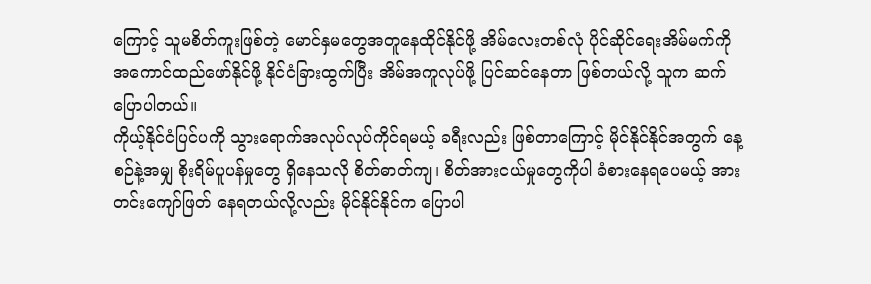ကြောင့် သူမစိတ်ကူးဖြစ်တဲ့ မောင်နှမတွေအတူနေထိုင်နိုင်ဖို့ အိမ်လေးတစ်လုံ ပိုင်ဆိုင်ရေးအိမ်မက်ကို အကောင်ထည်ဖော်နိုင်ဖို့ နိုင်ငံခြားထွက်ပြီး အိမ်အကူလုပ်ဖို့ ပြင်ဆင်နေတာ ဖြစ်တယ်လို့ သူက ဆက်ပြောပါတယ်။
ကိုယ့်နိုင်ငံပြင်ပကို သွားရောက်အလုပ်လုပ်ကိုင်ရမယ့် ခရီးလည်း ဖြစ်တာကြောင့် မိုင်နိုင်နိုင်အတွက် နေ့စဉ်နဲ့အမျှ စိုးရိမ်ပူပန်မှုတွေ ရှိနေသလို စိတ်ဓာတ်ကျ၊ စိတ်အားငယ်မှုတွေကိုပါ ခံစားနေရပေမယ့် အားတင်းကျော်ဖြတ် နေရတယ်လို့လည်း မိုင်နိုင်နိုင်က ပြောပါ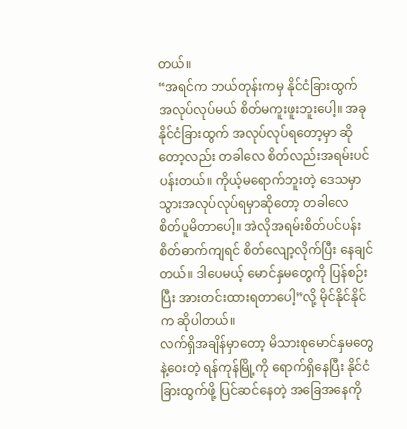တယ်။
“အရင်က ဘယ်တုန်းကမှ နိုင်ငံခြားထွက် အလုပ်လုပ်မယ် စိတ်မကူးဖူးဘူးပေါ့။ အခုနိုင်ငံခြားထွက် အလုပ်လုပ်ရတော့မှာ ဆိုတော့လည်း တခါလေ စိတ်လည်းအရမ်းပင်ပန်းတယ်။ ကိုယ့်မရောက်ဘူးတဲ့ ဒေသမှာ သွားအလုပ်လုပ်ရမှာဆိုတော့ တခါလေ စိတ်ပူမိတာပေါ့။ အဲလိုအရမ်းစိတ်ပင်ပန်း စိတ်ဓာက်ကျရင် စိတ်လျော့လိုက်ပြီး နေချင်တယ်။ ဒါပေမယ့် မောင်နှမတွေကို ပြန်စဉ်းပြီး အားတင်းထားရတာပေါ့”လို့ မိုင်နိုင်နိုင်က ဆိုပါတယ်။
လက်ရှိအချိန်မှာတော့ မိသားစုမောင်နှမတွေနဲ့ဝေးတဲ့ ရန်ကုန်မြို့ကို ရောက်ရှိနေပြီး နိုင်ငံခြားထွက်ဖို့ ပြင်ဆင်နေတဲ့ အခြေအနေကို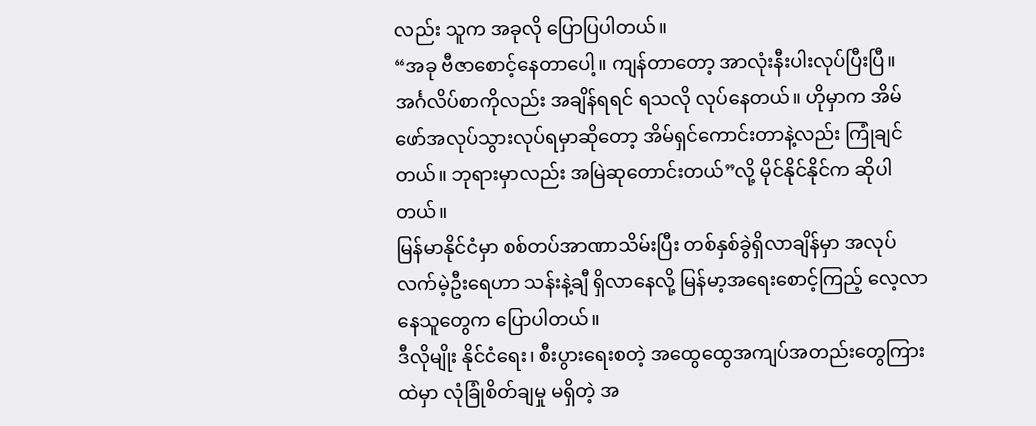လည်း သူက အခုလို ပြောပြပါတယ်။
“အခု ဗီဇာစောင့်နေတာပေါ့။ ကျန်တာတော့ အာလုံးနီးပါးလုပ်ပြီးပြီ။ အင်္ဂလိပ်စာကိုလည်း အချိန်ရရင် ရသလို လုပ်နေတယ်။ ဟိုမှာက အိမ်ဖော်အလုပ်သွားလုပ်ရမှာဆိုတော့ အိမ်ရှင်ကောင်းတာနဲ့လည်း ကြုံချင်တယ်။ ဘုရားမှာလည်း အမြဲဆုတောင်းတယ်”လို့ မိုင်နိုင်နိုင်က ဆိုပါတယ်။
မြန်မာနိုင်ငံမှာ စစ်တပ်အာဏာသိမ်းပြီး တစ်နှစ်ခွဲရှိလာချိန်မှာ အလုပ်လက်မဲ့ဦးရေဟာ သန်းနဲ့ချီ ရှိလာနေလို့ မြန်မာ့အရေးစောင့်ကြည့် လေ့လာနေသူတွေက ပြောပါတယ်။
ဒီလိုမျိုး နိုင်ငံရေး၊ စီးပွားရေးစတဲ့ အထွေထွေအကျပ်အတည်းတွေကြားထဲမှာ လုံခြုံစိတ်ချမှု မရှိတဲ့ အ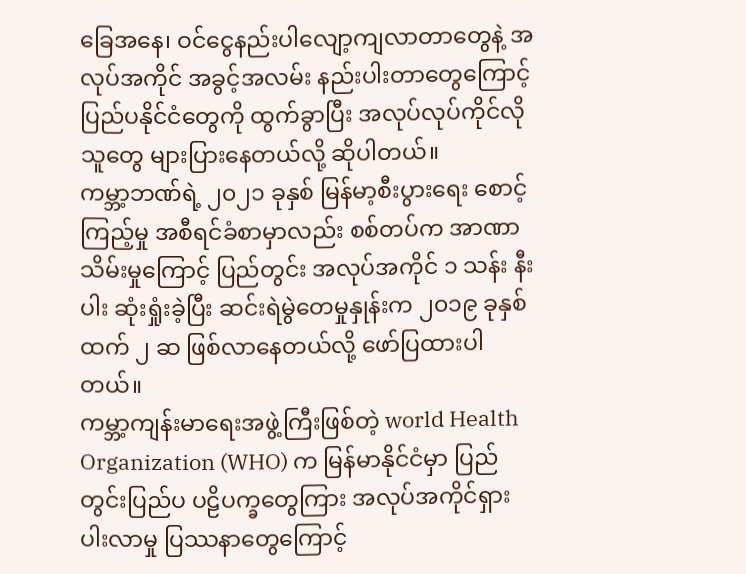ခြေအနေ၊ ဝင်ငွေနည်းပါလျော့ကျလာတာတွေနဲ့ အလုပ်အကိုင် အခွင့်အလမ်း နည်းပါးတာတွေကြောင့် ပြည်ပနိုင်ငံတွေကို ထွက်ခွာပြီး အလုပ်လုပ်ကိုင်လိုသူတွေ များပြားနေတယ်လို့ ဆိုပါတယ်။
ကမ္ဘာ့ဘဏ်ရဲ့ ၂၀၂၁ ခုနှစ် မြန်မာ့စီးပွားရေး စောင့်ကြည့်မှု အစီရင်ခံစာမှာလည်း စစ်တပ်က အာဏာသိမ်းမှုကြောင့် ပြည်တွင်း အလုပ်အကိုင် ၁ သန်း နီးပါး ဆုံးရှုံးခဲ့ပြီး ဆင်းရဲမွဲတေမှုနှုန်းက ၂၀၁၉ ခုနှစ်ထက် ၂ ဆ ဖြစ်လာနေတယ်လို့ ဖော်ပြထားပါတယ်။
ကမ္ဘာ့ကျန်းမာရေးအဖွဲ့ကြီးဖြစ်တဲ့ world Health Organization (WHO) က မြန်မာနိုင်ငံမှာ ပြည်တွင်းပြည်ပ ပဠိပက္ခတွေကြား အလုပ်အကိုင်ရှားပါးလာမှု ပြဿနာတွေကြောင့်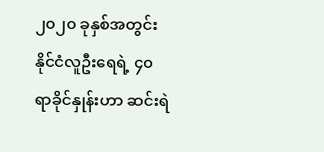၂၀၂၀ ခုနှစ်အတွင်း နိုင်ငံလူဦးရေရဲ့ ၄၀ ရာခိုင်နှုန်းဟာ ဆင်းရဲ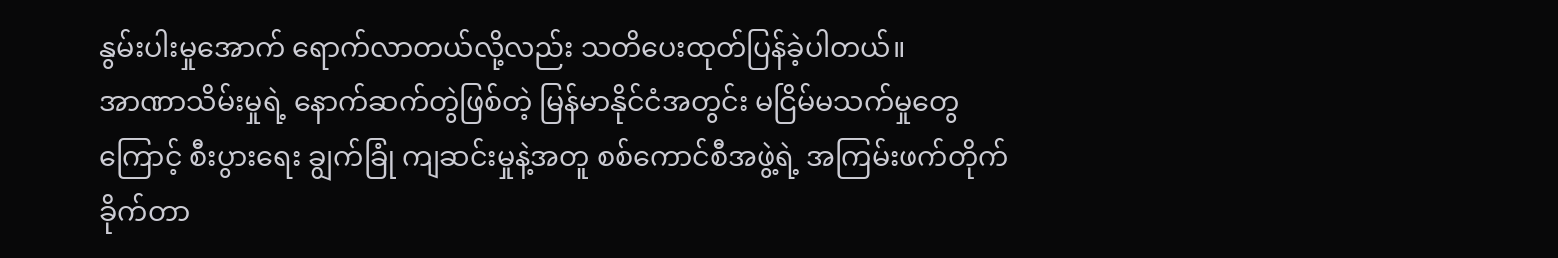နွမ်းပါးမှုအောက် ရောက်လာတယ်လို့လည်း သတိပေးထုတ်ပြန်ခဲ့ပါတယ်။
အာဏာသိမ်းမှုရဲ့ နောက်ဆက်တွဲဖြစ်တဲ့ မြန်မာနိုင်ငံအတွင်း မငြိမ်မသက်မှုတွေကြောင့် စီးပွားရေး ချွက်ခြုံ ကျဆင်းမှုနဲ့အတူ စစ်ကောင်စီအဖွဲ့ရဲ့ အကြမ်းဖက်တိုက်ခိုက်တာ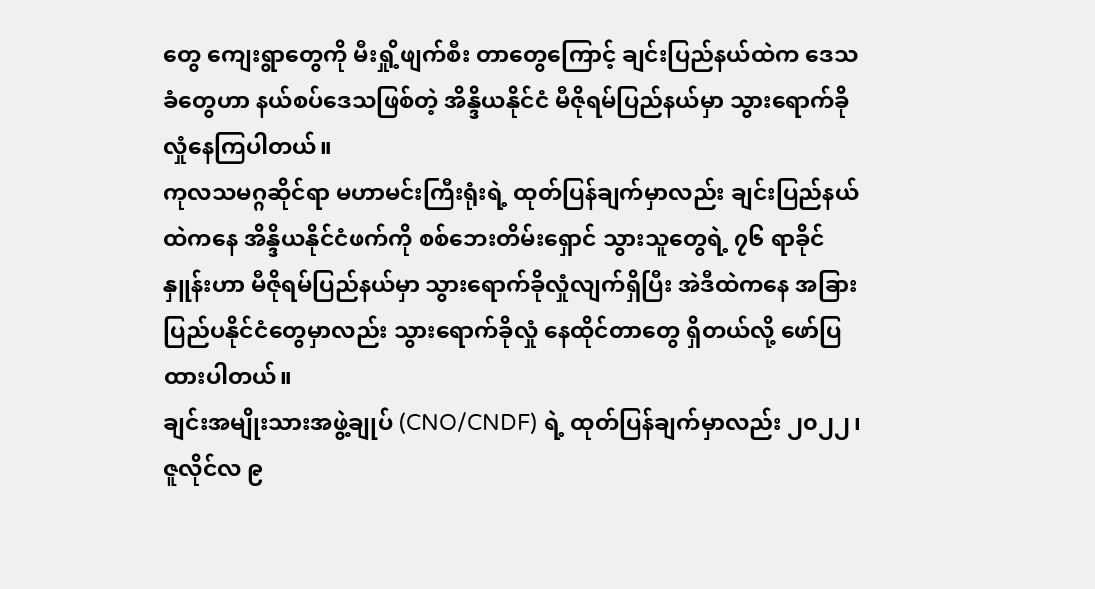တွေ ကျေးရွာတွေကို မီးရှို့ဖျက်စီး တာတွေကြောင့် ချင်းပြည်နယ်ထဲက ဒေသခံတွေဟာ နယ်စပ်ဒေသဖြစ်တဲ့ အိန္ဒိယနိုင်ငံ မီဇိုရမ်ပြည်နယ်မှာ သွားရောက်ခိုလှုံနေကြပါတယ်။
ကုလသမဂ္ဂဆိုင်ရာ မဟာမင်းကြီးရုံးရဲ့ ထုတ်ပြန်ချက်မှာလည်း ချင်းပြည်နယ်ထဲကနေ အိန္ဒိယနိုင်ငံဖက်ကို စစ်ဘေးတိမ်းရှောင် သွားသူတွေရဲ့ ၇၆ ရာခိုင်နှူန်းဟာ မီဇိုရမ်ပြည်နယ်မှာ သွားရောက်ခိုလှုံလျက်ရှိပြီး အဲဒီထဲကနေ အခြား ပြည်ပနိုင်ငံတွေမှာလည်း သွားရောက်ခိုလှုံ နေထိုင်တာတွေ ရှိတယ်လို့ ဖော်ပြထားပါတယ်။
ချင်းအမျိုးသားအဖွဲ့ချုပ် (CNO/CNDF) ရဲ့ ထုတ်ပြန်ချက်မှာလည်း ၂၀၂၂၊ ဇူလိုင်လ ၉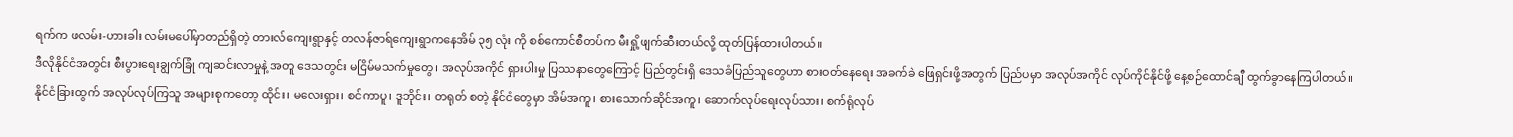ရက်က ဖလမ်း-ဟားခါး လမ်းမပေါ်မှာတည်ရှိတဲ့ တားလ်ကျေးရွာနှင့် တလန်ဇာရ်ကျေးရွာကနေအိမ် ၃၅ လုံး ကို စစ်ကောင်စီတပ်က မီးရှို့ဖျက်ဆီးတယ်လို့ ထုတ်ပြန်ထားပါတယ်။
ဒီလိုနိုင်ငံအတွင်း စီးပွားရေးချွက်ခြုံ ကျဆင်းလာမှုနဲ့ အတူ ဒေသတွင်း မငြိမ်မသက်မှုတွေ၊ အလုပ်အကိုင် ရှားပါးမှု ပြဿနာတွေကြောင့် ပြည်တွင်းရှိ ဒေသခံပြည်သူတွေဟာ စားဝတ်နေရေး အခက်ခဲ ဖြေရှင်းဖို့အတွက် ပြည်ပမှာ အလုပ်အကိုင် လုပ်ကိုင်နိုင်ဖို့ နေ့စဉ်ထောင်ချီ ထွက်ခွာနေကြပါတယ်။
နိုင်ငံခြားထွက် အလုပ်လုပ်ကြသူ အများစုကတော့ ထိုင်း၊ မလေးရှား၊ စင်ကာပူ၊ ဒူဘိုင်း၊ တရုတ် စတဲ့ နိုင်ငံတွေမှာ အိမ်အကူ၊ စားသောက်ဆိုင်အကူ၊ ဆောက်လုပ်ရေးလုပ်သား၊ စက်ရုံလုပ်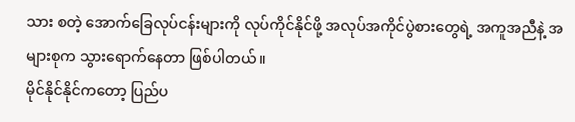သား စတဲ့ အောက်ခြေလုပ်ငန်းများကို လုပ်ကိုင်နိုင်ဖို့ အလုပ်အကိုင်ပွဲစားတွေရဲ့ အကူအညီနဲ့ အများစုက သွားရောက်နေတာ ဖြစ်ပါတယ်။
မိုင်နိုင်နိုင်ကတော့ ပြည်ပ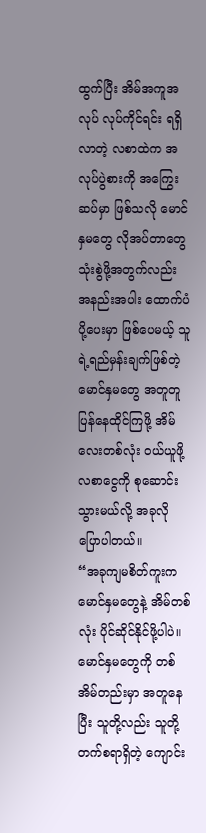ထွက်ပြီး အိမ်အကူအလုပ် လုပ်ကိုင်ရင်း ရရှိလာတဲ့ လစာထဲက အလုပ်ပွဲစားကို အကြွေးဆပ်မှာ ဖြစ်သလို မောင်နှမတွေ လိုအပ်တာတွေ သုံးစွဲဖို့အတွက်လည်း အနည်းအပါး ထောက်ပံပို့ပေးမှာ ဖြစ်ပေမယ့် သူရဲ့ရည်မှန်းချက်ဖြစ်တဲ့ မောင်နှမတွေ အတူတူပြန်နေထိုင်ကြဖို့ အိမ်လေးတစ်လုံး ဝယ်ယူဖို့ လစာငွေကို စုဆောင်းသွားမယ်လို့ အခုလို ပြောပါတယ်။
“အခုကျမစိတ်ကူးက မောင်နှမတွေနဲ့ အိမ်တစ်လုံး ပိုင်ဆိုင်နိုင်ဖို့ပါပဲ။ မောင်နှမတွေကို တစ်အိမ်တည်းမှာ အတူနေပြီး သူတို့လည်း သူတို့တက်စရာရှိတဲ့ ကျောင်း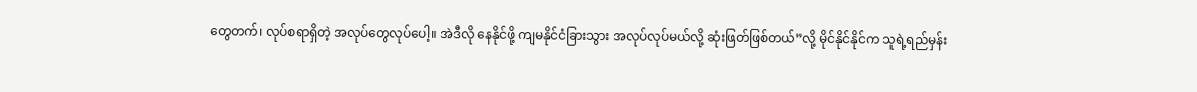တွေတက်၊ လုပ်စရာရှိတဲ့ အလုပ်တွေလုပ်ပေါ့။ အဲဒီလို နေနိုင်ဖို့ ကျမနိုင်ငံခြားသွား အလုပ်လုပ်မယ်လို့ ဆုံးဖြတ်ဖြစ်တယ်”လို့ မိုင်နိုင်နိုင်က သူရဲ့ရည်မှန်း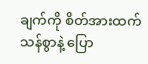ချက်ကို စိတ်အားထက်သန်စွာနဲ့ ပြော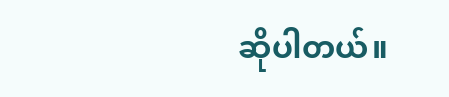ဆိုပါတယ်။